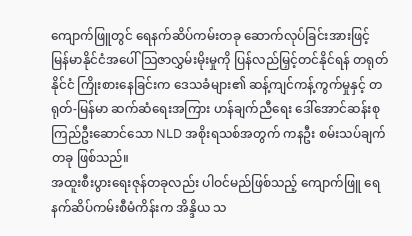ကျောက်ဖြူတွင် ရေနက်ဆိပ်ကမ်းတခု ဆောက်လုပ်ခြင်းအားဖြင့် မြန်မာနိုင်ငံအပေါ် သြဇာလွှမ်းမိုးမှုကို ပြန်လည်မြှင့်တင်နိုင်ရန် တရုတ်နိုင်ငံ ကြိုးစားနေခြင်းက ဒေသခံများ၏ ဆန့်ကျင်ကန့်ကွက်မှုနှင့် တရုတ်-မြန်မာ ဆက်ဆံရေးအကြား ဟန်ချက်ညီရေး ဒေါ်အောင်ဆန်းစုကြည်ဦးဆောင်သော NLD အစိုးရသစ်အတွက် ကနဦး စမ်းသပ်ချက်တခု ဖြစ်သည်။
အထူးစီးပွားရေးဇုန်တခုလည်း ပါဝင်မည်ဖြစ်သည့် ကျောက်ဖြူ ရေနက်ဆိပ်ကမ်းစီမံကိန်းက အိန္ဒိယ သ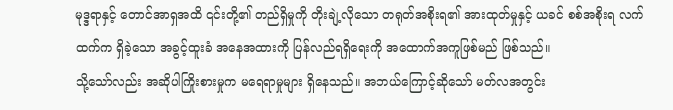မုဒ္ဒရာနှင့် တောင်အာရှအထိ ၎င်းတို့၏ တည်ရှိမှုကို တိုးချဲ့လိုသော တရုတ်အစိုးရ၏ အားထုတ်မှုနှင့် ယခင် စစ်အစိုးရ လက်ထက်က ရှိခဲ့သော အခွင့်ထူးခံ အနေအထားကို ပြန်လည်ရရှိရေးကို အထောက်အကူဖြစ်မည် ဖြစ်သည်။
သို့သော်လည်း အဆိုပါကြိုးစားမှုက မရေရာမှုများ ရှိနေသည်။ အဘယ်ကြောင့်ဆိုသော် မတ်လအတွင်း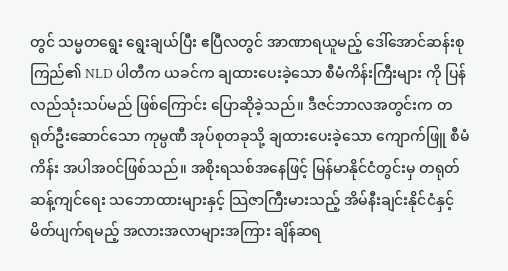တွင် သမ္မတရွေး ရွေးချယ်ပြီး ဧပြီလတွင် အာဏာရယူမည့် ဒေါ်အောင်ဆန်းစုကြည်၏ NLD ပါတီက ယခင်က ချထားပေးခဲ့သော စီမံကိန်းကြီးများ ကို ပြန်လည်သုံးသပ်မည် ဖြစ်ကြောင်း ပြောဆိုခဲ့သည်။ ဒီဇင်ဘာလအတွင်းက တရုတ်ဦးဆောင်သော ကုမ္ပဏီ အုပ်စုတခုသို့ ချထားပေးခဲ့သော ကျောက်ဖြူ စီမံကိန်း အပါအဝင်ဖြစ်သည်။ အစိုးရသစ်အနေဖြင့် မြန်မာနိုင်ငံတွင်းမှ တရုတ် ဆန့်ကျင်ရေး သဘောထားများနှင့် သြဇာကြီးမားသည့် အိမ်နီးချင်းနိုင်ငံနှင့် မိတ်ပျက်ရမည့် အလားအလာများအကြား ချိန်ဆရ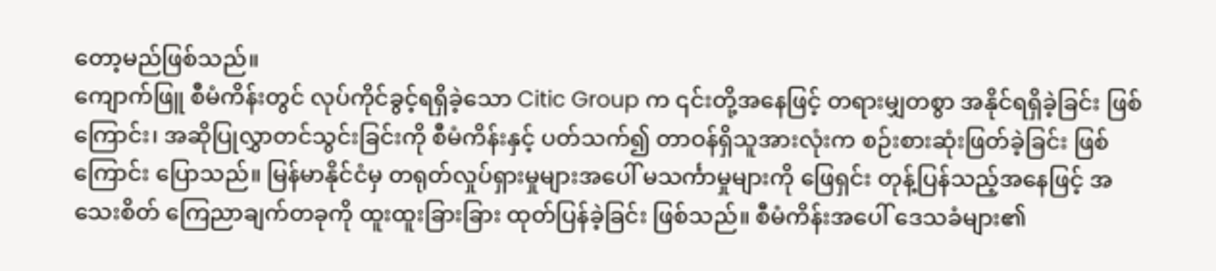တော့မည်ဖြစ်သည်။
ကျောက်ဖြူ စီမံကိန်းတွင် လုပ်ကိုင်ခွင့်ရရှိခဲ့သော Citic Group က ၎င်းတို့အနေဖြင့် တရားမျှတစွာ အနိုင်ရရှိခဲ့ခြင်း ဖြစ်ကြောင်း၊ အဆိုပြုလွှာတင်သွင်းခြင်းကို စီမံကိန်းနှင့် ပတ်သက်၍ တာဝန်ရှိသူအားလုံးက စဉ်းစားဆုံးဖြတ်ခဲ့ခြင်း ဖြစ် ကြောင်း ပြောသည်။ မြန်မာနိုင်ငံမှ တရုတ်လှုပ်ရှားမှုများအပေါ် မသင်္ကာမှုများကို ဖြေရှင်း တုန့်ပြန်သည့်အနေဖြင့် အသေးစိတ် ကြေညာချက်တခုကို ထူးထူးခြားခြား ထုတ်ပြန်ခဲ့ခြင်း ဖြစ်သည်။ စီမံကိန်းအပေါ် ဒေသခံများ၏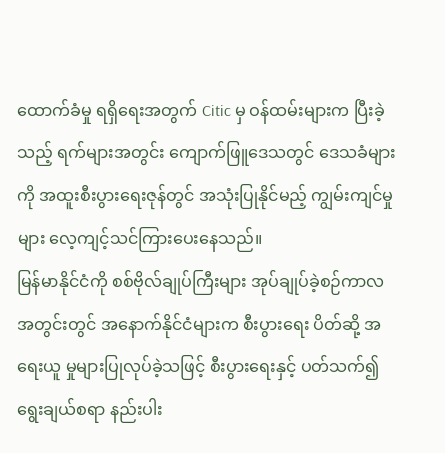ထောက်ခံမှု ရရှိရေးအတွက် Citic မှ ဝန်ထမ်းများက ပြီးခဲ့သည့် ရက်များအတွင်း ကျောက်ဖြူဒေသတွင် ဒေသခံများကို အထူးစီးပွားရေးဇုန်တွင် အသုံးပြုနိုင်မည့် ကျွမ်းကျင်မှုများ လေ့ကျင့်သင်ကြားပေးနေသည်။
မြန်မာနိုင်ငံကို စစ်ဗိုလ်ချုပ်ကြီးများ အုပ်ချုပ်ခဲ့စဉ်ကာလအတွင်းတွင် အနောက်နိုင်ငံများက စီးပွားရေး ပိတ်ဆို့ အရေးယူ မှုများပြုလုပ်ခဲ့သဖြင့် စီးပွားရေးနှင့် ပတ်သက်၍ ရွေးချယ်စရာ နည်းပါး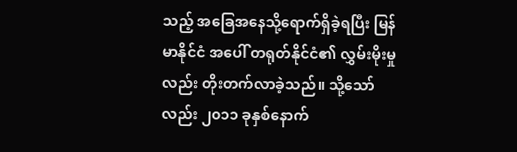သည့် အခြေအနေသို့ရောက်ရှိခဲ့ရပြီး မြန်မာနိုင်ငံ အပေါ် တရုတ်နိုင်ငံ၏ လွှမ်းမိုးမှုလည်း တိုးတက်လာခဲ့သည်။ သို့သော်လည်း ၂၀၁၁ ခုနှစ်နောက်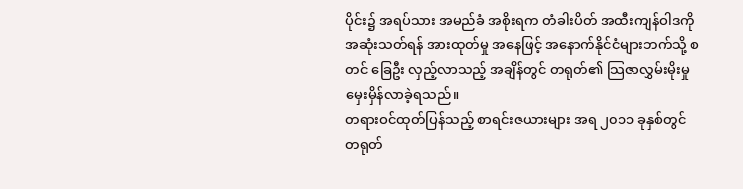ပိုင်း၌ အရပ်သား အမည်ခံ အစိုးရက တံခါးပိတ် အထီးကျန်ဝါဒကို အဆုံးသတ်ရန် အားထုတ်မှု အနေဖြင့် အနောက်နိုင်ငံများဘက်သို့ စတင် ခြေဦး လှည့်လာသည့် အချိန်တွင် တရုတ်၏ သြဇာလွှမ်းမိုးမှု မှေးမှိန်လာခဲ့ရသည်။
တရားဝင်ထုတ်ပြန်သည့် စာရင်းဇယားများ အရ ၂၀၁၁ ခုနှစ်တွင် တရုတ်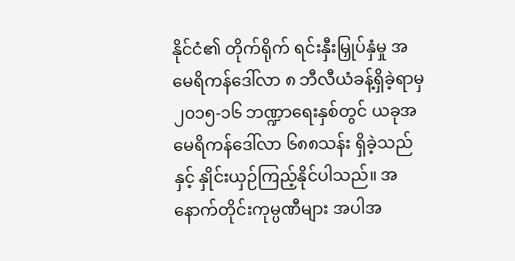နိုင်ငံ၏ တိုက်ရိုက် ရင်းနှီးမြှုပ်နှံမှု အမေရိကန်ဒေါ်လာ ၈ ဘီလီယံခန့်ရှိခဲ့ရာမှ ၂၀၁၅-၁၆ ဘဏ္ဍာရေးနှစ်တွင် ယခုအမေရိကန်ဒေါ်လာ ၆၈၈သန်း ရှိခဲ့သည်နှင့် နှိုင်းယှဉ်ကြည့်နိုင်ပါသည်။ အနောက်တိုင်းကုမ္ပဏီများ အပါအ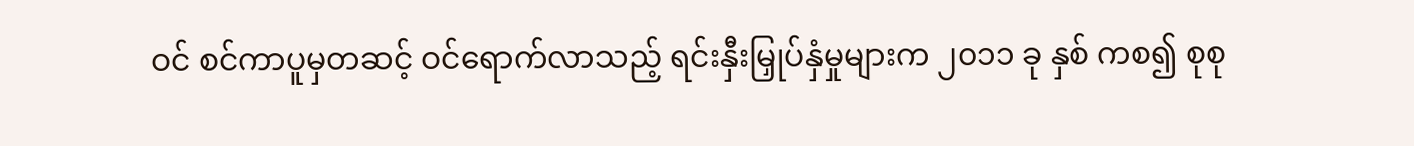ဝင် စင်ကာပူမှတဆင့် ဝင်ရောက်လာသည့် ရင်းနှီးမြှုပ်နှံမှုများက ၂၀၁၁ ခု နှစ် ကစ၍ စုစု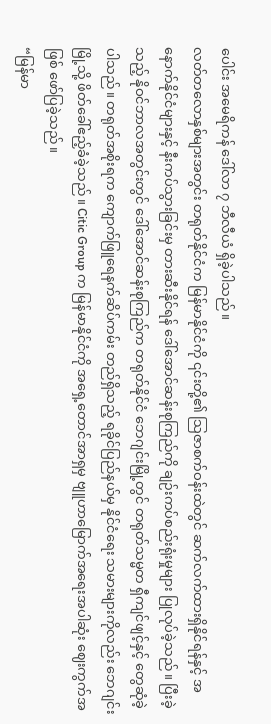ပေါင်း အမေရိကန် ဒေါ်လာ ၇ ဘီလီယံ ရှိခဲ့ပါသည်။
လတ်တလောနှစ်များအတွင်း တရုတ်နိုင်ငံက မြန်မာနိုင်ငံကို ၎င်းတို့၏ သြဇာစက်ဝန်းထဲတွင် ဆက်လက်ထားရှိနိုင်ရန်နှင့် အနောက်နိုင်ငံများနှင့် နီးကပ်သွားခြင်းမှ တားဆီးနိုင်ရန် ဒေါ်အောင်ဆန်းစုကြည်ကို ချဉ်းကပ်စည်းရုံးမှုများ ပြုလုပ်ခဲ့သည်။ ပြီးခဲ့သည့် နိုဝင်ဘာလအတွင်းတွင် ဒေါ်အောင်ဆန်းစုကြည်က တရုတ်နိုင်ငံ ဘေဂျင်းမြို့တွင် တရုတ်သမ္မတ ရှီကျင်ဖျင့်နှင့် တွေဆုံခဲ့ပါသည်။ တရုတ်အစိုးရက ကျောက်ဖြူရေနက်ဆိပ်ကမ်း တည်ရှိသည့် ရခိုင်ပြည်နယ်မှ နိုင်ငံရေး သမားများကိုလည်း ဘေဂျင်းမြို့သို့ ဖိတ်ခေါ်ဧည့်ခံခဲ့သည်။ Citic Group က မြန်မာနိုင်ငံကို အရှေ့တောင်အာရှမှ ဗျူဟာမြောက်အရေးအပါဆုံး ဈေးကွက်အဖြစ် ဖော်ပြခဲ့သည်။
“မြန်မာ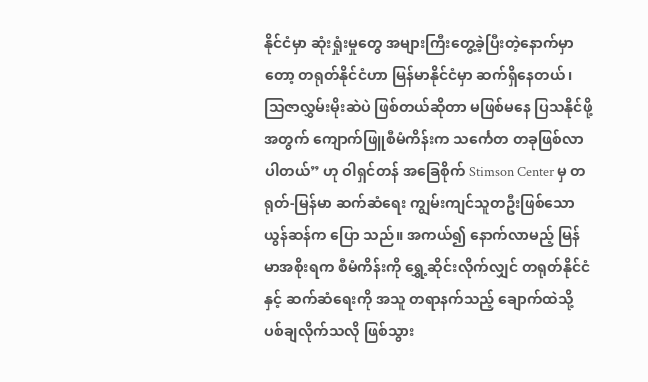နိုင်ငံမှာ ဆုံးရှုံးမှုတွေ အများကြီးတွေ့ခဲ့ပြီးတဲ့နောက်မှာတော့ တရုတ်နိုင်ငံဟာ မြန်မာနိုင်ငံမှာ ဆက်ရှိနေတယ်၊ သြဇာလွှမ်းမိုးဆဲပဲ ဖြစ်တယ်ဆိုတာ မဖြစ်မနေ ပြသနိုင်ဖို့ အတွက် ကျောက်ဖြူစီမံကိန်းက သင်္ကေတ တခုဖြစ်လာပါတယ်” ဟု ဝါရှင်တန် အခြေစိုက် Stimson Center မှ တရုတ်-မြန်မာ ဆက်ဆံရေး ကျွမ်းကျင်သူတဦးဖြစ်သော ယွန်ဆန်က ပြော သည်။ အကယ်၍ နောက်လာမည့် မြန်မာအစိုးရက စီမံကိန်းကို ရွှေ့ဆိုင်းလိုက်လျှင် တရုတ်နိုင်ငံနှင့် ဆက်ဆံရေးကို အသူ တရာနက်သည့် ချောက်ထဲသို့ ပစ်ချလိုက်သလို ဖြစ်သွား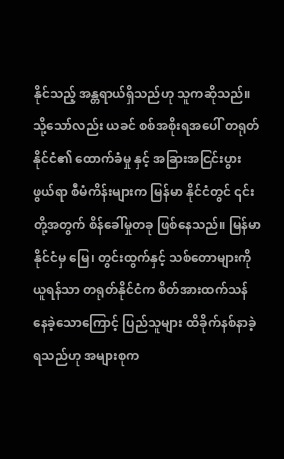နိုင်သည့် အန္တရာယ်ရှိသည်ဟု သူကဆိုသည်။
သို့သော်လည်း ယခင် စစ်အစိုးရအပေါ် တရုတ်နိုင်ငံ၏ ထောက်ခံမှု နှင့် အခြားအငြင်းပွားဖွယ်ရာ စီမံကိန်းများက မြန်မာ နိုင်ငံတွင် ၎င်းတို့အတွက် စိန်ခေါ်မှုတခု ဖြစ်နေသည်။ မြန်မာနိုင်ငံမှ မြေ၊ တွင်းထွက်နှင့် သစ်တောများကို ယူရန်သာ တရုတ်နိုင်ငံက စိတ်အားထက်သန် နေခဲ့သောကြောင့် ပြည်သူများ ထိခိုက်နစ်နာခဲ့ရသည်ဟု အများစုက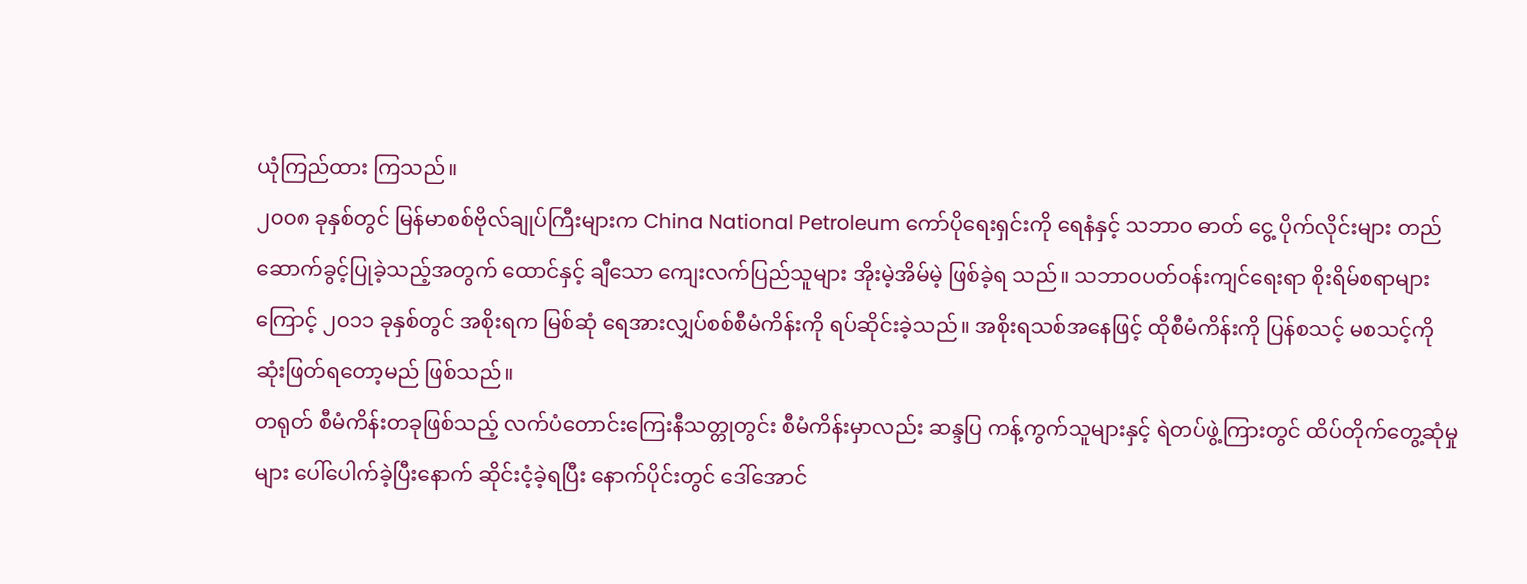ယုံကြည်ထား ကြသည်။
၂၀၀၈ ခုနှစ်တွင် မြန်မာစစ်ဗိုလ်ချုပ်ကြီးများက China National Petroleum ကော်ပိုရေးရှင်းကို ရေနံနှင့် သဘာ၀ ဓာတ် ငွေ့ ပိုက်လိုင်းများ တည်ဆောက်ခွင့်ပြုခဲ့သည့်အတွက် ထောင်နှင့် ချီသော ကျေးလက်ပြည်သူများ အိုးမဲ့အိမ်မဲ့ ဖြစ်ခဲ့ရ သည်။ သဘာဝပတ်ဝန်းကျင်ရေးရာ စိုးရိမ်စရာများကြောင့် ၂၀၁၁ ခုနှစ်တွင် အစိုးရက မြစ်ဆုံ ရေအားလျှပ်စစ်စီမံကိန်းကို ရပ်ဆိုင်းခဲ့သည်။ အစိုးရသစ်အနေဖြင့် ထိုစီမံကိန်းကို ပြန်စသင့် မစသင့်ကို ဆုံးဖြတ်ရတော့မည် ဖြစ်သည်။
တရုတ် စီမံကိန်းတခုဖြစ်သည့် လက်ပံတောင်းကြေးနီသတ္တုတွင်း စီမံကိန်းမှာလည်း ဆန္ဒပြ ကန့်ကွက်သူများနှင့် ရဲတပ်ဖွဲ့ကြားတွင် ထိပ်တိုက်တွေ့ဆုံမှုများ ပေါ်ပေါက်ခဲ့ပြီးနောက် ဆိုင်းငံ့ခဲ့ရပြီး နောက်ပိုင်းတွင် ဒေါ်အောင်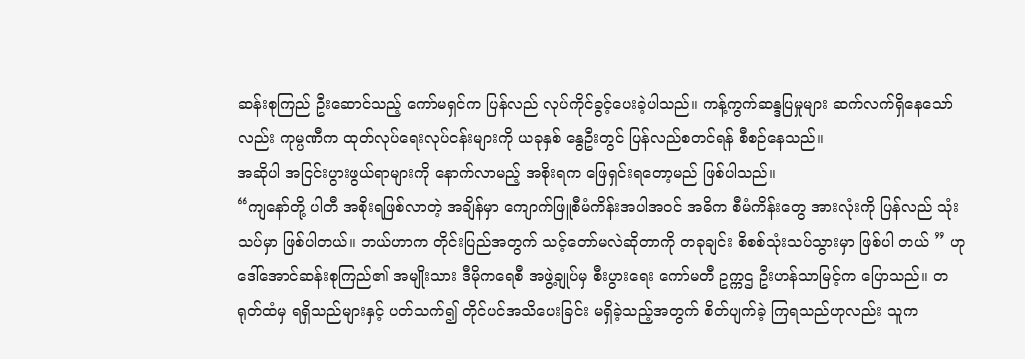ဆန်းစုကြည် ဦးဆောင်သည့် ကော်မရှင်က ပြန်လည် လုပ်ကိုင်ခွင့်ပေးခဲ့ပါသည်။ ကန့်ကွက်ဆန္ဒပြမှုများ ဆက်လက်ရှိနေသော်လည်း ကုမ္ပဏီက ထုတ်လုပ်ရေးလုပ်ငန်းများကို ယခုနှစ် နွေဦးတွင် ပြန်လည်စတင်ရန် စီစဉ်နေသည်။
အဆိုပါ အငြင်းပွားဖွယ်ရာများကို နောက်လာမည့် အစိုးရက ဖြေရှင်းရတော့မည် ဖြစ်ပါသည်။
“ကျနော်တို့ ပါတီ အစိုးရဖြစ်လာတဲ့ အချိန်မှာ ကျောက်ဖြူစီမံကိန်းအပါအဝင် အဓိက စီမံကိန်းတွေ အားလုံးကို ပြန်လည် သုံးသပ်မှာ ဖြစ်ပါတယ်။ ဘယ်ဟာက တိုင်းပြည်အတွက် သင့်တော်မလဲဆိုတာကို တခုချင်း စိစစ်သုံးသပ်သွားမှာ ဖြစ်ပါ တယ် ” ဟု ဒေါ်အောင်ဆန်းစုကြည်၏ အမျိုးသား ဒီမိုကရေစီ အဖွဲ့ချုပ်မှ စီးပွားရေး ကော်မတီ ဥက္ကဌ ဦးဟန်သာမြင့်က ပြောသည်။ တရုတ်ထံမှ ရရှိသည်များနှင့် ပတ်သက်၍ တိုင်ပင်အသိပေးခြင်း မရှိခဲ့သည့်အတွက် စိတ်ပျက်ခဲ့ ကြရသည်ဟုလည်း သူက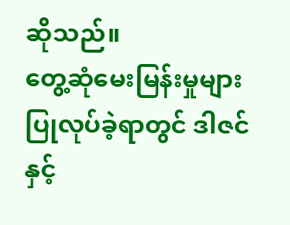ဆိုသည်။
တွေ့ဆုံမေးမြန်းမှုများ ပြုလုပ်ခဲ့ရာတွင် ဒါဇင်နှင့်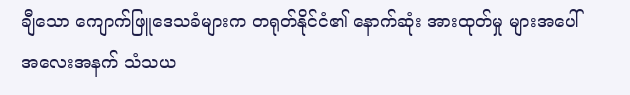ချီသော ကျောက်ဖြူဒေသခံများက တရုတ်နိုင်ငံ၏ နောက်ဆုံး အားထုတ်မှု များအပေါ် အလေးအနက် သံသယ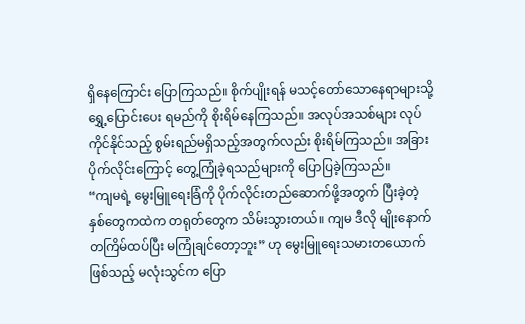ရှိနေကြောင်း ပြောကြသည်။ စိုက်ပျိုးရန် မသင့်တော်သောနေရာများသို့ ရွှေ့ပြောင်းပေး ရမည်ကို စိုးရိမ်နေကြသည်။ အလုပ်အသစ်များ လုပ်ကိုင်နိုင်သည့် စွမ်းရည်မရှိသည့်အတွက်လည်း စိုးရိမ်ကြသည်။ အခြား ပိုက်လိုင်းကြောင့် တွေ့ကြုံခဲ့ရသည်များကို ပြောပြခဲ့ကြသည်။
“ကျမရဲ့ မွေးမြူရေးခြံကို ပိုက်လိုင်းတည်ဆောက်ဖို့အတွက် ပြီးခဲ့တဲ့ နှစ်တွေကထဲက တရုတ်တွေက သိမ်းသွားတယ်။ ကျမ ဒီလို မျိုးနောက်တကြိမ်ထပ်ပြီး မကြုံချင်တော့ဘူး” ဟု မွေးမြူရေးသမားတယောက်ဖြစ်သည့် မလုံးသွင်က ပြော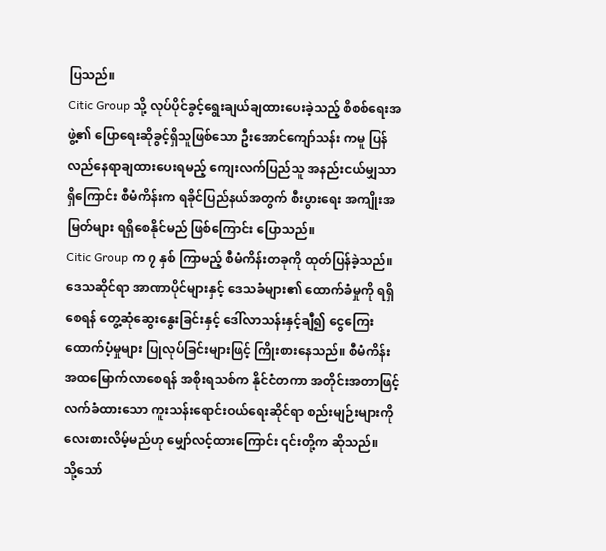ပြသည်။
Citic Group သို့ လုပ်ပိုင်ခွင့်ရွေးချယ်ချထားပေးခဲ့သည့် စိစစ်ရေးအဖွဲ့၏ ပြောရေးဆိုခွင့်ရှိသူဖြစ်သော ဦးအောင်ကျော်သန်း ကမူ ပြန်လည်နေရာချထားပေးရမည့် ကျေးလက်ပြည်သူ အနည်းငယ်မျှသာ ရှိကြောင်း စီမံကိန်းက ရခိုင်ပြည်နယ်အတွက် စီးပွားရေး အကျိုးအမြတ်များ ရရှိစေနိုင်မည် ဖြစ်ကြောင်း ပြောသည်။
Citic Group က ၇ နှစ် ကြာမည့် စီမံကိန်းတခုကို ထုတ်ပြန်ခဲ့သည်။ ဒေသဆိုင်ရာ အာဏာပိုင်များနှင့် ဒေသခံများ၏ ထောက်ခံမှုကို ရရှိစေရန် တွေ့ဆုံဆွေးနွေးခြင်းနှင့် ဒေါ်လာသန်းနှင့်ချီ၍ ငွေကြေး ထောက်ပံ့မှုများ ပြုလုပ်ခြင်းများဖြင့် ကြိုးစားနေသည်။ စီမံကိန်း အထမြောက်လာစေရန် အစိုးရသစ်က နိုင်ငံတကာ အတိုင်းအတာဖြင့် လက်ခံထားသော ကူးသန်းရောင်းဝယ်ရေးဆိုင်ရာ စည်းမျဉ်းများကို လေးစားလိမ့်မည်ဟု မျှော်လင့်ထားကြောင်း ၎င်းတို့က ဆိုသည်။
သို့သော်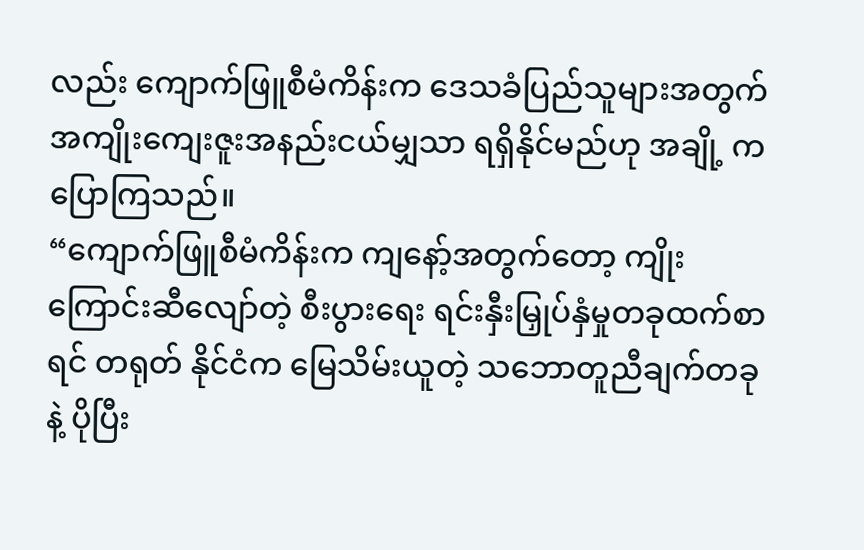လည်း ကျောက်ဖြူစီမံကိန်းက ဒေသခံပြည်သူများအတွက် အကျိုးကျေးဇူးအနည်းငယ်မျှသာ ရရှိနိုင်မည်ဟု အချို့ ကပြောကြသည်။
“ကျောက်ဖြူစီမံကိန်းက ကျနော့်အတွက်တော့ ကျိုးကြောင်းဆီလျော်တဲ့ စီးပွားရေး ရင်းနှီးမြှုပ်နှံမှုတခုထက်စာရင် တရုတ် နိုင်ငံက မြေသိမ်းယူတဲ့ သဘောတူညီချက်တခုနဲ့ ပိုပြီး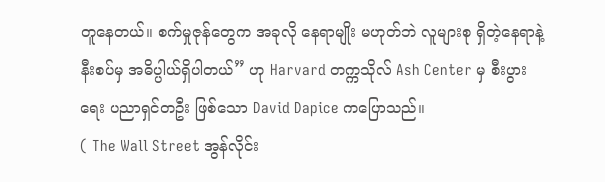တူနေတယ်။ စက်မှုဇုန်တွေက အခုလို နေရာမျိုး မဟုတ်ဘဲ လူများစု ရှိတဲ့နေရာနဲ့ နီးစပ်မှ အဓိပ္ပါယ်ရှိပါတယ်” ဟု Harvard တက္ကသိုလ် Ash Center မှ စီးပွားရေး ပညာရှင်တဦး ဖြစ်သော David Dapice ကပြောသည်။
( The Wall Street အွန်လိုင်း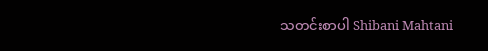သတင်းစာပါ Shibani Mahtani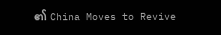၏ China Moves to Revive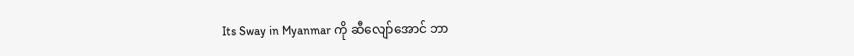Its Sway in Myanmar ကို ဆီလျော်အောင် ဘာ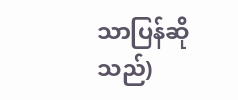သာပြန်ဆိုသည်)